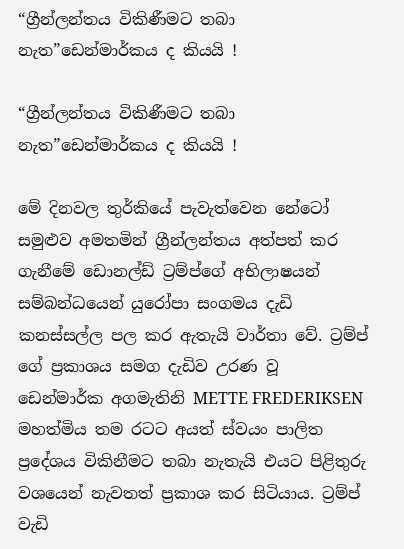“ග්‍රීන්ලන්තය විකිණීමට තබා නැත”ඩෙන්මාර්කය ද කියයි !

“ග්‍රීන්ලන්තය විකිණීමට තබා නැත”ඩෙන්මාර්කය ද කියයි !

මේ දිනවල තුර්කියේ පැවැත්වෙන නේටෝ සමුළුව අමතමින් ග්‍රීන්ලන්තය අත්පත් කර ගැනීමේ ඩොනල්ඩ් ට්‍රම්ප්ගේ අභිලාෂයන් සම්බන්ධයෙන් යුරෝපා සංගමය දැඩි කනස්සල්ල පල කර ඇතැයි වාර්තා වේ. ට්‍රම්ප් ගේ ප්‍රකාශය සමග දැඩිව උරණ වූ ඩෙන්මාර්ක අගමැතිනි METTE FREDERIKSEN මහත්මිය තම රටට අයත් ස්වයං පාලිත ප්‍රදේශය විකිනීමට තබා නැතැයි එයට පිළිතුරු වශයෙන් නැවතත් ප්‍රකාශ කර සිටියාය. ට්‍රම්ප් වැඩි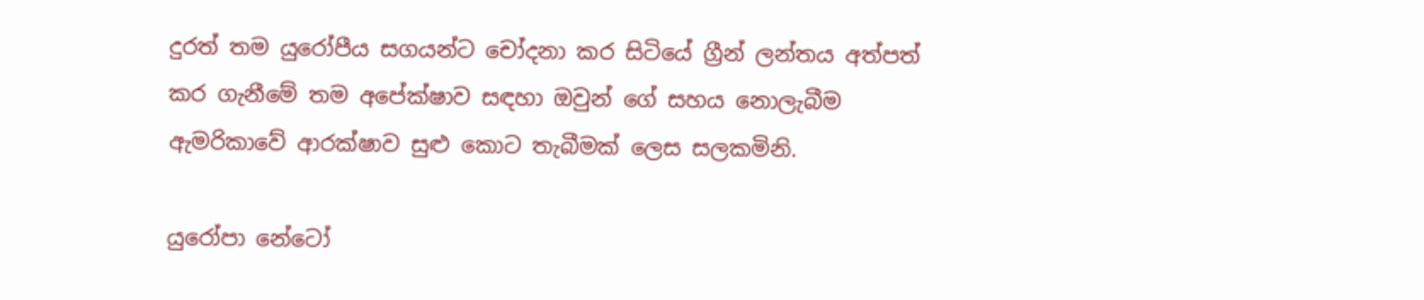දුරත් තම යුරෝපීය සගයන්ට චෝදනා කර සිටියේ ග්‍රීන් ලන්තය අත්පත් කර ගැනීමේ තම අපේක්ෂාව සඳහා ඔවුන් ගේ සහය නොලැබීම ඇමරිකාවේ ආරක්ෂාව සුළු කොට තැබීමක් ලෙස සලකමිනි.

යුරෝපා නේටෝ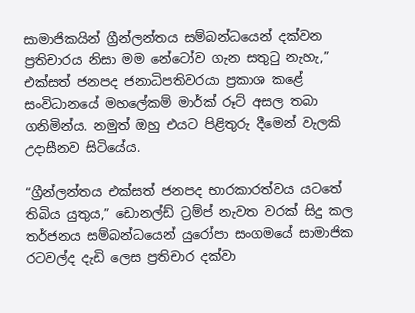සාමාජිකයින් ග්‍රීන්ලන්තය සම්බන්ධයෙන් දක්වන ප්‍රතිචාරය නිසා මම නේටෝව ගැන සතුටු නැහැ,” එක්සත් ජනපද ජනාධිපතිවරයා ප්‍රකාශ කළේ සංවිධානයේ මහලේකම් මාර්ක් රූට් අසල තබා ගනිමින්ය. නමුත් ඔහු එයට පිළිතුරු දීමෙන් වැලකි උදාසීනව සිටියේය.

“ග්‍රීන්ලන්තය එක්සත් ජනපද භාරකාරත්වය යටතේ තිබිය යුතුය,” ඩොනල්ඩ් ට්‍රම්ප් නැවත වරක් සිදු කල තර්ජනය සම්බන්ධයෙන් යුරෝපා සංගමයේ සාමාජික රටවල්ද දැඩි ලෙස ප්‍රතිචාර දක්වා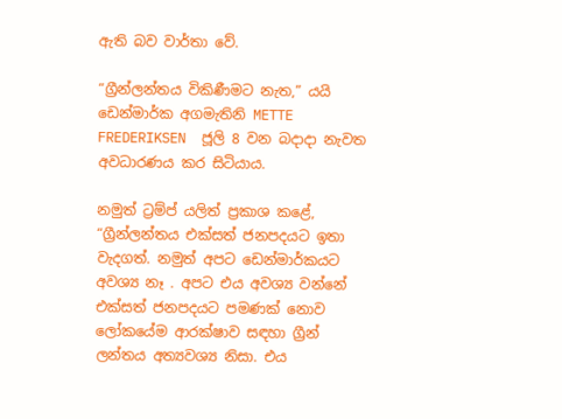ඇති බව වාර්තා වේ.

“ග්‍රීන්ලන්තය විකිණීමට නැත,” යයි ඩෙන්මාර්ක අගමැතිනි METTE FREDERIKSEN  ජූලි 8 වන බදාදා නැවත අවධාරණය කර සිටියාය.

නමුත් ට්‍රම්ප් යලිත් ප්‍රකාශ කළේ, “ග්‍රීන්ලන්තය එක්සත් ජනපදයට ඉතා වැදගත්. නමුත් අපට ඩෙන්මාර්කයට අවශ්‍ය නෑ . අපට එය අවශ්‍ය වන්නේ එක්සත් ජනපදයට පමණක් නොව ලෝකයේම ආරක්ෂාව සඳහා ග්‍රීන් ලන්තය අත්‍යවශ්‍ය නිසා. එය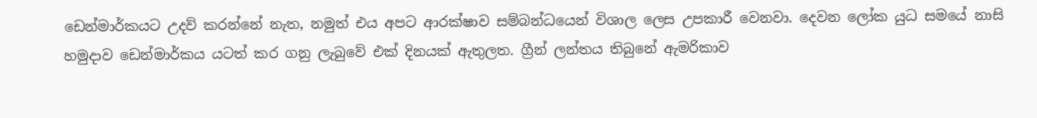ඩෙන්මාර්කයට උදව් කරන්නේ නැත, නමුත් එය අපට ආරක්ෂාව සම්බන්ධයෙන් විශාල ලෙස උපකාරී වෙනවා. දෙවන ලෝක යුධ සමයේ නාසි හමුදාව ඩෙන්මාර්කය යටත් කර ගනු ලැබුවේ එක් දිනයක් ඇතුලත. ග්‍රීන් ලන්තය තිබුනේ ඇමරිකාව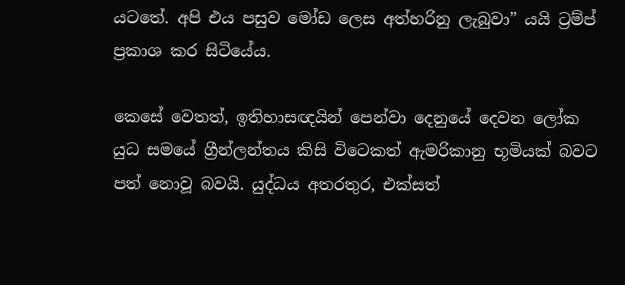යට‍තේ. අපි එය පසුව මෝඩ ලෙස අත්හරිනු ලැබුවා” යයි ට්‍රම්ප් ප්‍රකාශ කර සිටියේය.

කෙසේ වෙතත්, ඉතිහාසඥයින් පෙන්වා දෙනුයේ දෙවන ලෝක යුධ සමයේ ග්‍රීන්ලන්තය කිසි විටෙකත් ඇමරිකානු භූමියක් බවට පත් නොවූ බවයි. යුද්ධය අතරතුර, එක්සත්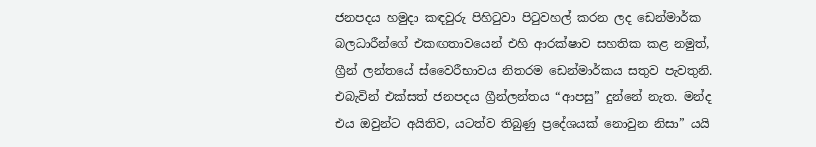ජනපදය හමුදා කඳවුරු පිහිටුවා පිටුවහල් කරන ලද ඩෙන්මාර්ක බලධාරීන්ගේ එකඟතාවයෙන් එහි ආරක්ෂාව සහතික කළ නමුත්, ග්‍රීන් ලන්තයේ ස්වෛරීභාවය නිතරම ඩෙන්මාර්කය සතුව පැවතුනි. එබැවින් එක්සත් ජනපදය ග්‍රීන්ලන්තය “ආපසු” දුන්නේ නැත. මන්ද එය ඔවුන්ට අයිතිව, යටත්ව තිබුණු ප්‍රදේශයක් නොවුන නිසා” යයි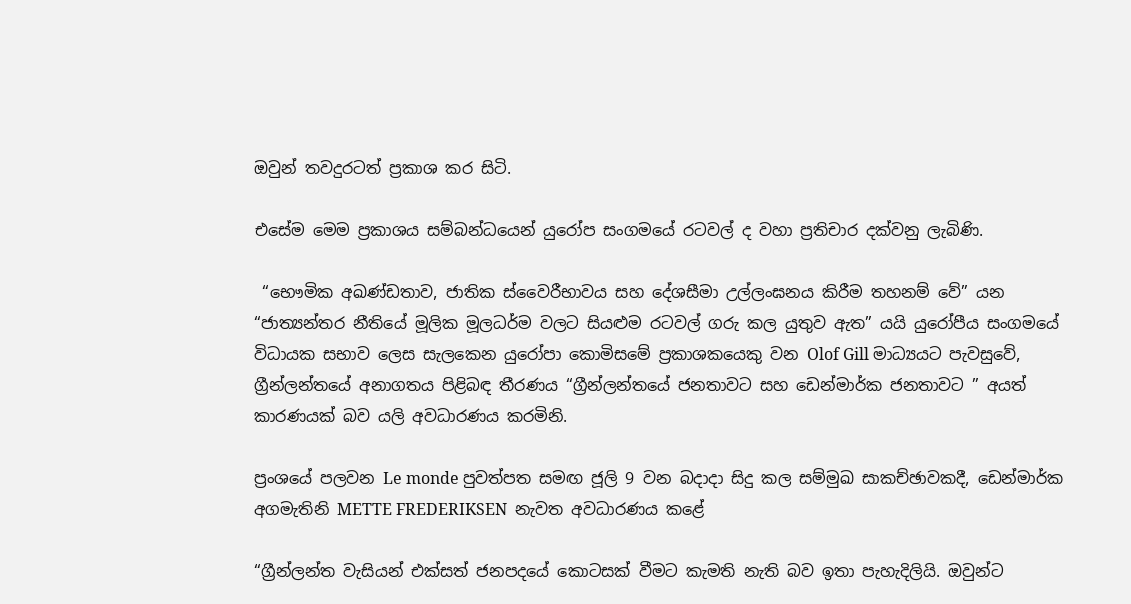ඔවුන් තවදුරටත් ප්‍රකාශ කර සිටි.

එසේම මෙම ප්‍රකාශය සම්බන්ධයෙන් යුරෝප සංගමයේ රටවල් ද වහා ප්‍රතිචාර දක්වනු ලැබිණි.

 “භෞමික අඛණ්ඩතාව, ජාතික ස්වෛරීභාවය සහ දේශසීමා උල්ලංඝනය කිරීම තහනම් වේ” යන “ජාත්‍යන්තර නීතියේ මූලික මූලධර්ම වලට සියළුම රටවල් ගරු කල යුතුව ඇත” යයි යුරෝපීය සංගමයේ විධායක සභාව ලෙස සැලකෙන යුරෝපා කොමිසමේ ප්‍රකාශකයෙකු වන Olof Gill මාධ්‍යයට පැවසුවේ, ග්‍රීන්ලන්තයේ අනාගතය පිළිබඳ තීරණය “ග්‍රීන්ලන්තයේ ජනතාවට සහ ඩෙන්මාර්ක ජනතාවට ” අයත් කාරණයක් බව යලි අවධාරණය කරමිනි.

ප්‍රංශයේ පලවන Le monde පුවත්පත සමඟ ජූලි 9 වන බදාදා සිදු කල සම්මුඛ සාකච්ඡාවකදී, ඩෙන්මාර්ක අගමැතිනි METTE FREDERIKSEN  නැවත අවධාරණය කළේ

“ග්‍රීන්ලන්ත වැසියන් එක්සත් ජනපදයේ කොටසක් වීමට කැමති නැති බව ඉතා පැහැදිලියි. ඔවුන්ට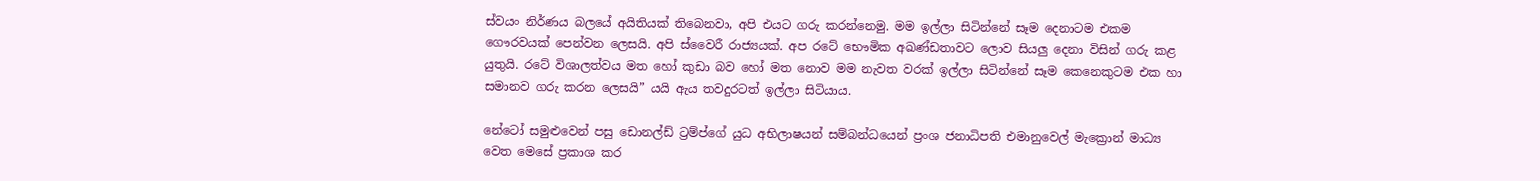ස්වයං නිර්ණය බලයේ අයිතියක් තිබෙනවා, අපි එයට ගරු කරන්නෙමු. මම ඉල්ලා සිටින්නේ සෑම දෙනාටම එකම ගෞරවයක් පෙන්වන ලෙසයි. අපි ස්වෛරී රාජ්‍යයක්. අප රටේ භෞමික අඛණ්ඩතාවට ලොව සියලු දෙනා විසින් ගරු කළ යුතුයි. රටේ විශාලත්වය මත හෝ කුඩා බව හෝ මත නොව මම නැවත වරක් ඉල්ලා සිටින්නේ සෑම කෙනෙකුටම එක හා සමානව ගරු කරන ලෙසයි” යයි ඇය තවදුරටත් ඉල්ලා සිටියාය.

නේටෝ සමුළුවෙන් පසු ඩොනල්ඩ් ට්‍රම්ප්ගේ යුධ අභිලාෂයන් සම්බන්ධයෙන් ප්‍රංශ ජනාධිපති එමානුවෙල් මැක්‍රොන් මාධ්‍ය වෙත මෙසේ ප්‍රකාශ කර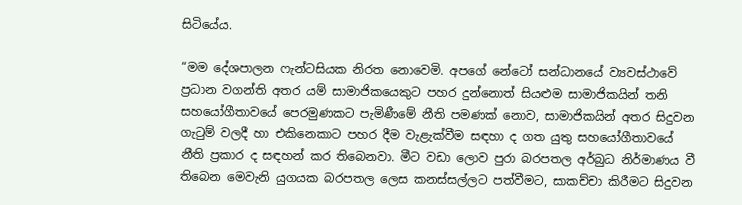සිටියේය.

“මම දේශපාලන ෆැන්ටසියක නිරත නොවෙමි. අපගේ නේටෝ සන්ධානයේ ව්‍යවස්ථාවේ ප්‍රධාන වගන්ති අතර යම් සාමාජිකයෙකුට පහර දුන්නොත් සියළුම සාමාජිකයින් තනි සහයෝගීතාවයේ පෙරමුණකට පැමිණීමේ නීති පමණක් නොව, සාමාජිකයින් අතර සිදුවන ගැටුම් වලදී හා එකිනෙකාට පහර දීම වැළැක්වීම සඳහා ද ගත යුතු සහයෝගීතාවයේ නීති ප්‍රකාර ද සඳහන් කර තිබෙනවා. මීට වඩා ලොව පුරා බරපතල අර්බුධ නිර්මාණය වී තිබෙන මෙවැනි යුගයක බරපතල ලෙස කනස්සල්ලට පත්වීමට, සාකච්චා කිරීමට සිදුවන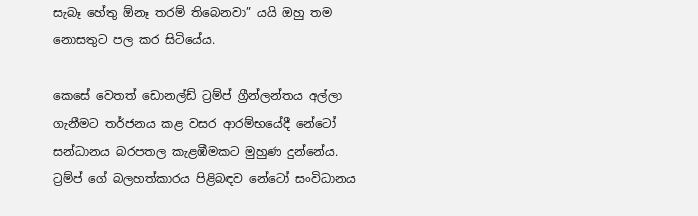සැබෑ හේතු ඕනෑ තරම් තිබෙනවා” යයි ඔහු තම නොසතුට පල කර සිටියේය.

කෙසේ වෙතත් ඩොනල්ඩ් ට්‍රම්ප් ග්‍රීන්ලන්තය අල්ලා ගැනීමට තර්ජනය කළ වසර ආරම්භයේදී නේටෝ සන්ධානය බරපතල කැළඹීමකට මුහුණ දුන්නේය. ට්‍රම්ප් ගේ බලහත්කාරය පිළිබඳව නේටෝ සංවිධානය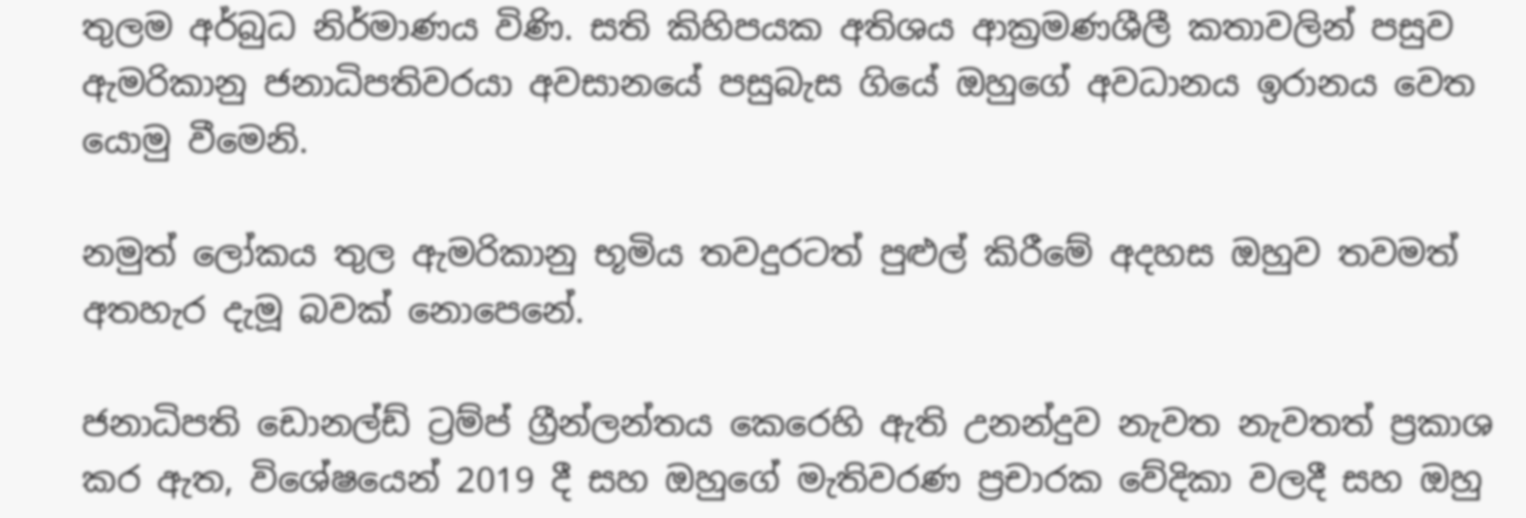තුලම අර්බුධ නිර්මාණය විණි. සති කිහිපයක අතිශය ආක්‍රමණශීලී කතාවලින් පසුව ඇමරිකානු ජනාධිපතිවරයා අවසානයේ පසුබැස ගියේ ඔහුගේ අවධානය ඉරානය වෙත යොමු වීමෙනි.

නමුත් ලෝකය තුල ඇමරිකානු භූමිය තවදුරටත් පුළුල් කිරීමේ අදහස ඔහුව තවමත් අතහැර දැමූ බවක් නොපෙනේ.

ජනාධිපති ඩොනල්ඩ් ට්‍රම්ප් ග්‍රීන්ලන්තය කෙරෙහි ඇති උනන්දුව නැවත නැවතත් ප්‍රකාශ කර ඇත, විශේෂයෙන් 2019 දී සහ ඔහුගේ මැතිවරණ ප්‍රචාරක වේදිකා වලදී සහ ඔහු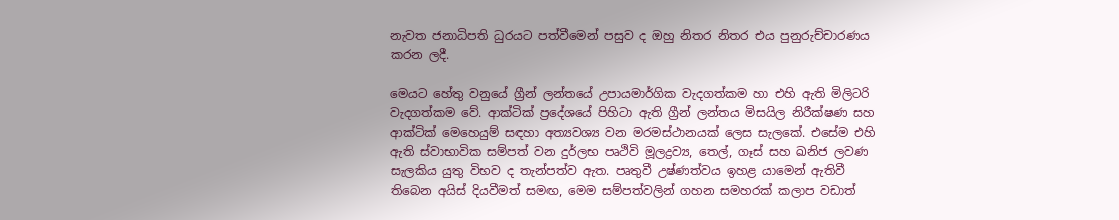නැවත ජනාධිපති ධුරයට පත්වීමෙන් පසුව ද ඔහු නිතර නිතර එය පුනුරුච්චාරණය කරන ලදී.

මෙයට හේතු වනුයේ ග්‍රීන් ලන්තයේ උපායමාර්ගික වැදගත්කම හා එහි ඇති මිලිටරි වැදගත්කම වේ. ආක්ටික් ප්‍රදේශයේ පිහිටා ඇති ග්‍රීන් ලන්තය මිසයිල නිරීක්ෂණ සහ ආක්ටික් මෙහෙයුම් සඳහා අත්‍යවශ්‍ය වන මරමස්ථානයක් ලෙස සැලකේ. එසේම එහි ඇති ස්වාභාවික සම්පත් වන දුර්ලභ පෘථිවි මූලද්‍රව්‍ය, තෙල්, ගෑස් සහ ඛනිජ ලවණ සැලකිය යුතු විභව ද තැන්පත්ව ඇත. පෘතුවී උෂ්ණත්වය ඉහළ යාමෙන් ඇතිවී තිබෙන අයිස් දියවීමත් සමඟ, මෙම සම්පත්වලින් ගහන සමහරක් කලාප වඩාත්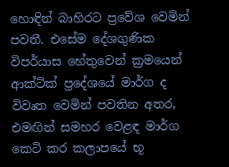හොඳින් බාහිරට ප්‍රවේශ වෙමින් පවතී. එසේම දේශගුණික විපර්යාස හේතුවෙන් ක්‍රමයෙන් ආක්ටික් ප්‍රදේශයේ මාර්ග ද විවෘත වෙමින් පවතින අතර, එමඟින් සමහර වෙළඳ මාර්ග කෙටි කර කලාපයේ භූ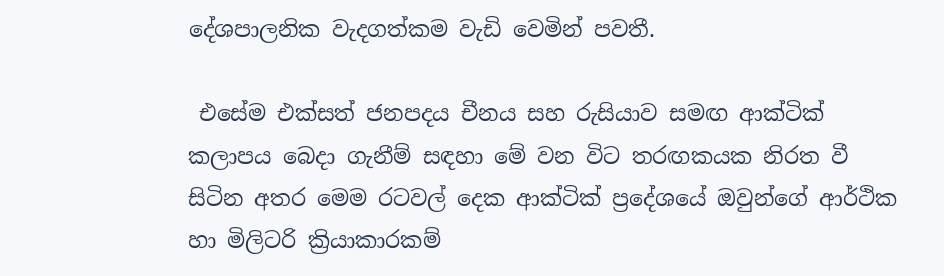දේශපාලනික වැදගත්කම වැඩි වෙමින් පවතී.

 එසේම එක්සත් ජනපදය චීනය සහ රුසියාව සමඟ ආක්ටික් කලාපය බෙදා ගැනීම් සඳහා මේ වන විට තරඟකයක නිරත වී සිටින අතර මෙම රටවල් දෙක ආක්ටික් ප්‍රදේශයේ ඔවුන්ගේ ආර්ථික හා මිලිටරි ක්‍රියාකාරකම්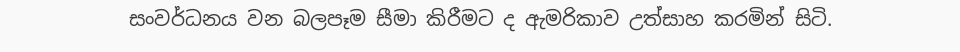සංවර්ධනය වන බලපෑම සීමා කිරීමට ද ඇමරිකාව උත්සාහ කරමින් සිටි.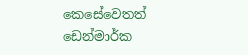කෙසේවෙතත් ඩෙන්මාර්ක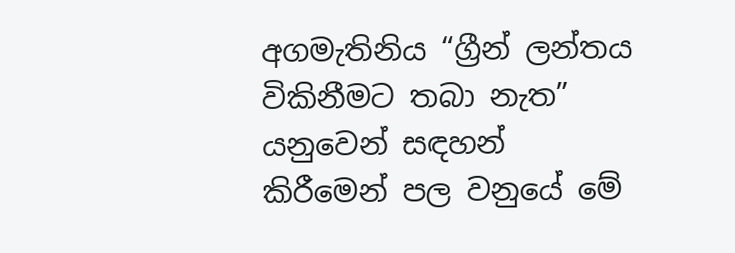අගමැතිනිය “ග්‍රීන් ලන්තය විකිනීමට තබා නැත” යනුවෙන් සඳහන් කිරීමෙන් පල වනුයේ මේ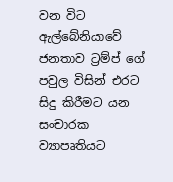වන විට ඇල්බේනියාවේ ජනතාව ට්‍රම්ප් ගේ පවුල විසින් එරට සිදු කිරීමට යන සංචාරක ව්‍යාපෘතියට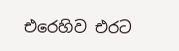එරෙහිව එරට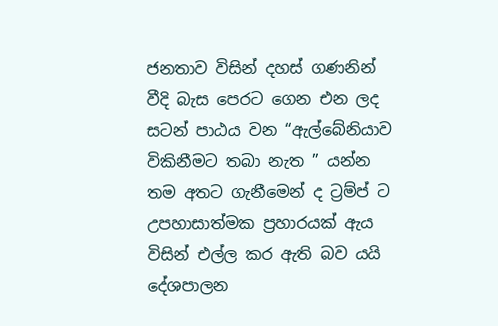ජනතාව විසින් දහස් ගණනින් වීදි බැස පෙරට ගෙන එන ලද සටන් පාඨය වන “ඇල්බේනියාව විකිනීමට තබා නැත ” යන්න තම අතට ගැනීමෙන් ද ට්‍රම්ප් ට උපහාසාත්මක ප්‍රහාරයක් ඇය විසින් එල්ල කර ඇති බව යයි දේශපාලන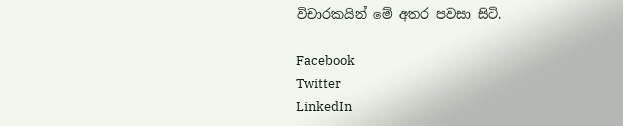විචාරකයින් මේ අතර පවසා සිටි.

Facebook
Twitter
LinkedIn